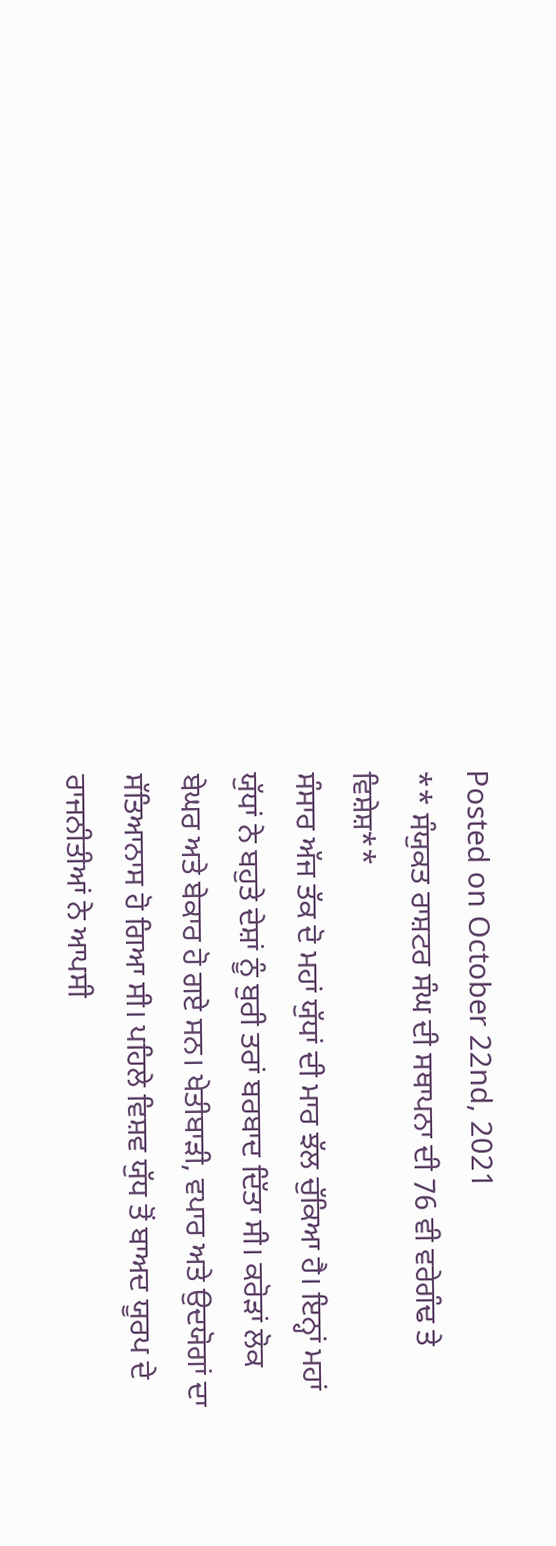Posted on October 22nd, 2021
** ਸੰਯੁਕਤ ਰਾਸ਼ਟਰ ਸੰਘ ਦੀ ਸਥਾਪਨਾ ਦੀ 76 ਵੀ ਵਰੇਗੰਢ ਤੇ ਵਿਸ਼ੇਸ਼**
ਸੰਸਾਰ ਅੱਜ ਤੱਕ ਦੋ ਮਹਾਂ ਯੁੱਧਾਂ ਦੀ ਮਾਰ ਝੱਲ ਚੁੱਕਿਆ ਹੈ। ਇਨ੍ਹਾਂ ਮਹਾਂ ਯੁੱਧਾਂ ਨੇ ਬਹੁਤੇ ਦੇਸ਼ਾਂ ਨੂੰ ਬੁਰੀ ਤਰਾਂ ਬਰਬਾਦ ਦਿੱਤਾ ਸੀ। ਕਰੋੜਾਂ ਲੋਕ ਬੇਘਰ ਅਤੇ ਬੇਕਾਰ ਹੋ ਗਏ ਸਨ। ਖੇਤੀਬਾੜੀ, ਵਪਾਰ ਅਤੇ ਉਦਯੋਗਾਂ ਦਾ ਸੱਤਿਆਨਾਸ ਹੋ ਗਿਆ ਸੀ। ਪਹਿਲੇ ਵਿਸ਼ਵ ਯੁੱਧ ਤੋਂ ਬਾਅਦ ਯੂਰਪ ਦੇ ਰਾਜਨੀਤੀਆਂ ਨੇ ਆਪਸੀ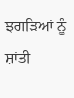ਝਗੜਿਆਂ ਨੂੰ ਸ਼ਾਂਤੀ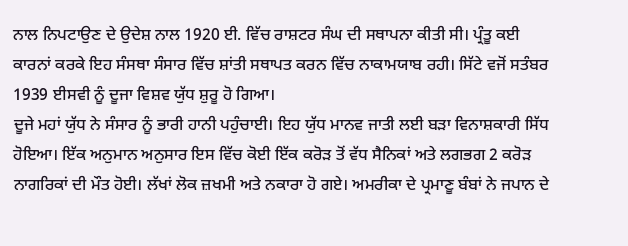ਨਾਲ ਨਿਪਟਾਉਣ ਦੇ ਉਦੇਸ਼ ਨਾਲ 1920 ਈ. ਵਿੱਚ ਰਾਸ਼ਟਰ ਸੰਘ ਦੀ ਸਥਾਪਨਾ ਕੀਤੀ ਸੀ। ਪ੍ਰੰਤੂ ਕਈ ਕਾਰਨਾਂ ਕਰਕੇ ਇਹ ਸੰਸਥਾ ਸੰਸਾਰ ਵਿੱਚ ਸ਼ਾਂਤੀ ਸਥਾਪਤ ਕਰਨ ਵਿੱਚ ਨਾਕਾਮਯਾਬ ਰਹੀ। ਸਿੱਟੇ ਵਜੋਂ ਸਤੰਬਰ 1939 ਈਸਵੀ ਨੂੰ ਦੂਜਾ ਵਿਸ਼ਵ ਯੁੱਧ ਸ਼ੁਰੂ ਹੋ ਗਿਆ।
ਦੂਜੇ ਮਹਾਂ ਯੁੱਧ ਨੇ ਸੰਸਾਰ ਨੂੰ ਭਾਰੀ ਹਾਨੀ ਪਹੁੰਚਾਈ। ਇਹ ਯੁੱਧ ਮਾਨਵ ਜਾਤੀ ਲਈ ਬੜਾ ਵਿਨਾਸ਼ਕਾਰੀ ਸਿੱਧ ਹੋਇਆ। ਇੱਕ ਅਨੁਮਾਨ ਅਨੁਸਾਰ ਇਸ ਵਿੱਚ ਕੋਈ ਇੱਕ ਕਰੋੜ ਤੋਂ ਵੱਧ ਸੈਨਿਕਾਂ ਅਤੇ ਲਗਭਗ 2 ਕਰੋੜ ਨਾਗਰਿਕਾਂ ਦੀ ਮੌਤ ਹੋਈ। ਲੱਖਾਂ ਲੋਕ ਜ਼ਖਮੀ ਅਤੇ ਨਕਾਰਾ ਹੋ ਗਏ। ਅਮਰੀਕਾ ਦੇ ਪ੍ਰਮਾਣੂ ਬੰਬਾਂ ਨੇ ਜਪਾਨ ਦੇ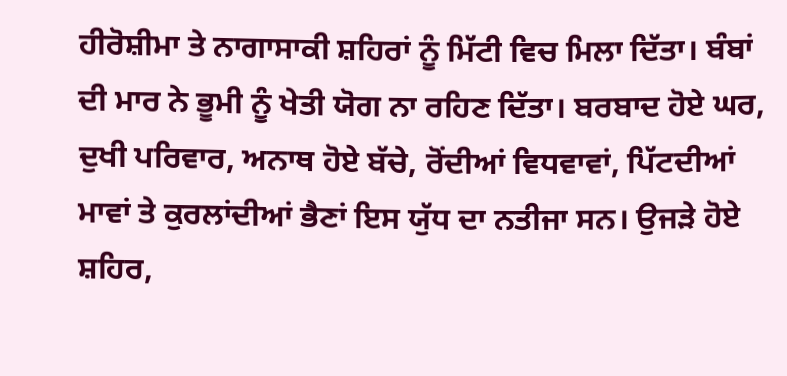ਹੀਰੋਸ਼ੀਮਾ ਤੇ ਨਾਗਾਸਾਕੀ ਸ਼ਹਿਰਾਂ ਨੂੰ ਮਿੱਟੀ ਵਿਚ ਮਿਲਾ ਦਿੱਤਾ। ਬੰਬਾਂ ਦੀ ਮਾਰ ਨੇ ਭੂਮੀ ਨੂੰ ਖੇਤੀ ਯੋਗ ਨਾ ਰਹਿਣ ਦਿੱਤਾ। ਬਰਬਾਦ ਹੋਏ ਘਰ, ਦੁਖੀ ਪਰਿਵਾਰ, ਅਨਾਥ ਹੋਏ ਬੱਚੇ, ਰੋਂਦੀਆਂ ਵਿਧਵਾਵਾਂ, ਪਿੱਟਦੀਆਂ ਮਾਵਾਂ ਤੇ ਕੁਰਲਾਂਦੀਆਂ ਭੈਣਾਂ ਇਸ ਯੁੱਧ ਦਾ ਨਤੀਜਾ ਸਨ। ਉਜੜੇ ਹੋਏ ਸ਼ਹਿਰ,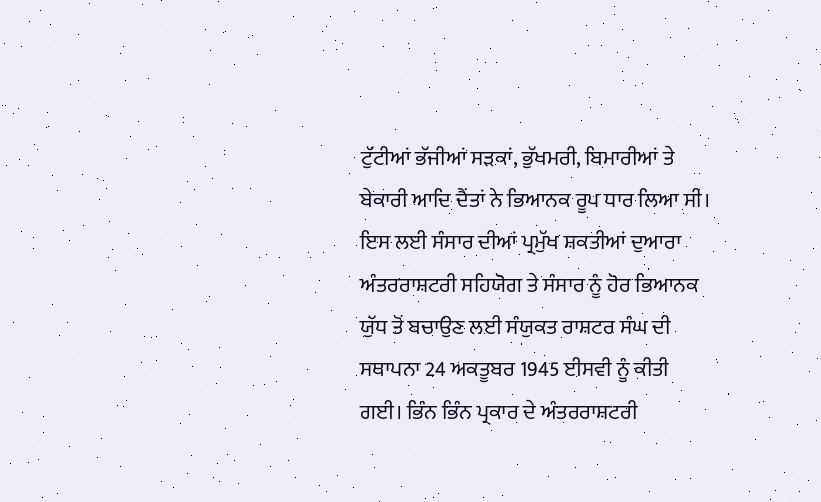ਟੁੱਟੀਆਂ ਭੱਜੀਆਂ ਸੜਕਾਂ, ਭੁੱਖਮਰੀ, ਬਿਮਾਰੀਆਂ ਤੇ ਬੇਕਾਰੀ ਆਦਿ ਦੈਂਤਾਂ ਨੇ ਭਿਆਨਕ ਰੂਪ ਧਾਰ ਲਿਆ ਸੀ। ਇਸ ਲਈ ਸੰਸਾਰ ਦੀਆਂ ਪ੍ਰਮੁੱਖ ਸ਼ਕਤੀਆਂ ਦੁਆਰਾ ਅੰਤਰਰਾਸ਼ਟਰੀ ਸਹਿਯੋਗ ਤੇ ਸੰਸਾਰ ਨੂੰ ਹੋਰ ਭਿਆਨਕ ਯੁੱਧ ਤੋਂ ਬਚਾਉਣ ਲਈ ਸੰਯੁਕਤ ਰਾਸ਼ਟਰ ਸੰਘ ਦੀ ਸਥਾਪਨਾ 24 ਅਕਤੂਬਰ 1945 ਈਸਵੀ ਨੂੰ ਕੀਤੀ ਗਈ। ਭਿੰਨ ਭਿੰਨ ਪ੍ਰਕਾਰ ਦੇ ਅੰਤਰਰਾਸ਼ਟਰੀ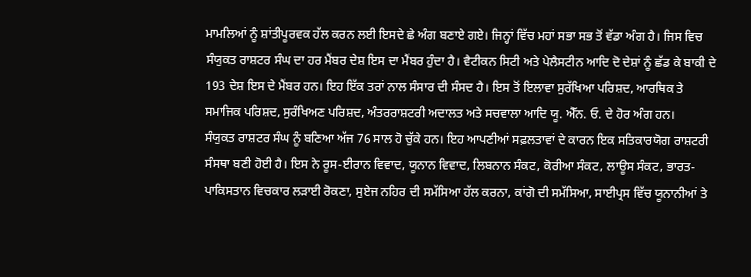ਮਾਮਲਿਆਂ ਨੂੰ ਸ਼ਾਂਤੀਪੂਰਵਕ ਹੱਲ ਕਰਨ ਲਈ ਇਸਦੇ ਛੇ ਅੰਗ ਬਣਾਏ ਗਏ। ਜਿਨ੍ਹਾਂ ਵਿੱਚ ਮਹਾਂ ਸਭਾ ਸਭ ਤੋਂ ਵੱਡਾ ਅੰਗ ਹੈ। ਜਿਸ ਵਿਚ ਸੰਯੁਕਤ ਰਾਸ਼ਟਰ ਸੰਘ ਦਾ ਹਰ ਮੈਂਬਰ ਦੇਸ਼ ਇਸ ਦਾ ਮੈਂਬਰ ਹੁੰਦਾ ਹੈ। ਵੈਟੀਕਨ ਸਿਟੀ ਅਤੇ ਪੇਲੈਸਟੀਨ ਆਦਿ ਦੋ ਦੇਸ਼ਾਂ ਨੂੰ ਛੱਡ ਕੇ ਬਾਕੀ ਦੇ 193 ਦੇਸ਼ ਇਸ ਦੇ ਮੈਂਬਰ ਹਨ। ਇਹ ਇੱਕ ਤਰਾਂ ਨਾਲ ਸੰਸਾਰ ਦੀ ਸੰਸਦ ਹੈ। ਇਸ ਤੋਂ ਇਲਾਵਾ ਸੁਰੱਖਿਆ ਪਰਿਸ਼ਦ, ਆਰਥਿਕ ਤੇ ਸਮਾਜਿਕ ਪਰਿਸ਼ਦ, ਸੁਰੰਖਿਅਣ ਪਰਿਸ਼ਦ, ਅੰਤਰਰਾਸ਼ਟਰੀ ਅਦਾਲਤ ਅਤੇ ਸਚਵਾਲਾ ਆਦਿ ਯੂ. ਐੱਨ. ਓ. ਦੇ ਹੋਰ ਅੰਗ ਹਨ।
ਸੰਯੁਕਤ ਰਾਸ਼ਟਰ ਸੰਘ ਨੂੰ ਬਣਿਆ ਅੱਜ 76 ਸਾਲ ਹੋ ਚੁੱਕੇ ਹਨ। ਇਹ ਆਪਣੀਆਂ ਸਫ਼ਲਤਾਵਾਂ ਦੇ ਕਾਰਨ ਇਕ ਸਤਿਕਾਰਯੋਗ ਰਾਸ਼ਟਰੀ ਸੰਸਥਾ ਬਣੀ ਹੋਈ ਹੈ। ਇਸ ਨੇ ਰੂਸ-ਈਰਾਨ ਵਿਵਾਦ, ਯੂਨਾਨ ਵਿਵਾਦ, ਲਿਬਨਾਨ ਸੰਕਟ, ਕੋਰੀਆ ਸੰਕਟ, ਲਾਊਸ ਸੰਕਟ, ਭਾਰਤ-ਪਾਕਿਸਤਾਨ ਵਿਚਕਾਰ ਲੜਾਈ ਰੋਕਣਾ, ਸੁਏਜ ਨਹਿਰ ਦੀ ਸਮੱਸਿਆ ਹੱਲ ਕਰਨਾ, ਕਾਂਗੋ ਦੀ ਸਮੱਸਿਆ, ਸਾਈਪ੍ਰਸ ਵਿੱਚ ਯੂਨਾਨੀਆਂ ਤੇ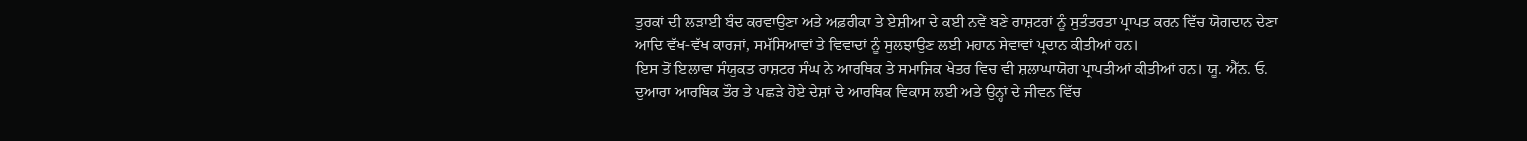ਤੁਰਕਾਂ ਦੀ ਲੜਾਈ ਬੰਦ ਕਰਵਾਉਣਾ ਅਤੇ ਅਫ਼ਰੀਕਾ ਤੇ ਏਸ਼ੀਆ ਦੇ ਕਈ ਨਵੇਂ ਬਣੇ ਰਾਸ਼ਟਰਾਂ ਨੂੰ ਸੁਤੰਤਰਤਾ ਪ੍ਰਾਪਤ ਕਰਨ ਵਿੱਚ ਯੋਗਦਾਨ ਦੇਣਾ ਆਦਿ ਵੱਖ-ਵੱਖ ਕਾਰਜਾਂ, ਸਮੱਸਿਆਵਾਂ ਤੇ ਵਿਵਾਦਾਂ ਨੂੰ ਸੁਲਝਾਉਣ ਲਈ ਮਹਾਨ ਸੇਵਾਵਾਂ ਪ੍ਰਦਾਨ ਕੀਤੀਆਂ ਹਨ।
ਇਸ ਤੋਂ ਇਲਾਵਾ ਸੰਯੁਕਤ ਰਾਸ਼ਟਰ ਸੰਘ ਨੇ ਆਰਥਿਕ ਤੇ ਸਮਾਜਿਕ ਖੇਤਰ ਵਿਚ ਵੀ ਸ਼ਲਾਘਾਯੋਗ ਪ੍ਰਾਪਤੀਆਂ ਕੀਤੀਆਂ ਹਨ। ਯੂ. ਐੱਨ. ਓ. ਦੁਆਰਾ ਆਰਥਿਕ ਤੌਰ ਤੇ ਪਛੜੇ ਹੋਏ ਦੇਸ਼ਾਂ ਦੇ ਆਰਥਿਕ ਵਿਕਾਸ ਲਈ ਅਤੇ ਉਨ੍ਹਾਂ ਦੇ ਜੀਵਨ ਵਿੱਚ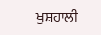ਖੁਸ਼ਹਾਲੀ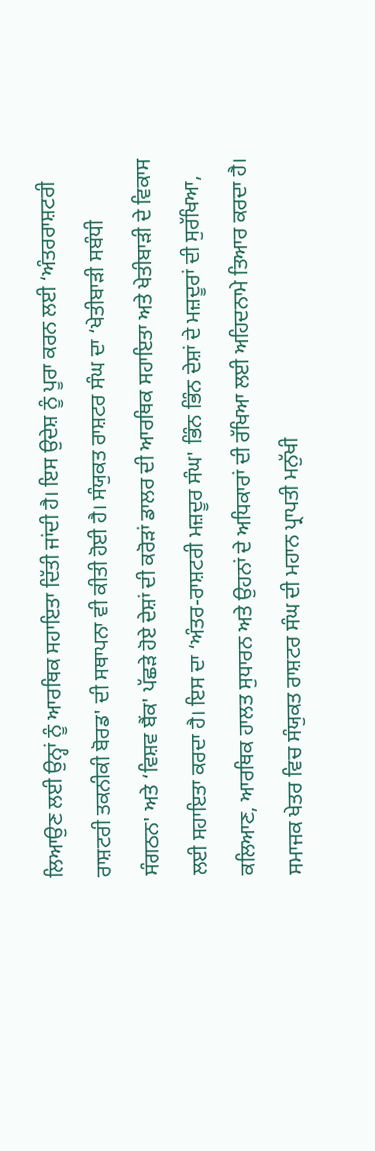ਲਿਆਉਣ ਲਈ ਉਨ੍ਹਾਂ ਨੂੰ ਆਰਥਿਕ ਸਹਾਇਤਾ ਦਿੱਤੀ ਜਾਂਦੀ ਹੈ। ਇਸ ਉਦੇਸ਼ ਨੂੰ ਪੂਰਾ ਕਰਨ ਲਈ ‘ਅੰਤਰਰਾਸ਼ਟਰੀ ਰਾਸ਼ਟਰੀ ਤਕਨੀਕੀ ਬੋਰਡ' ਦੀ ਸਥਾਪਨਾ ਵੀ ਕੀਤੀ ਹੋਈ ਹੈ। ਸੰਯੁਕਤ ਰਾਸ਼ਟਰ ਸੰਘ ਦਾ ‘ਖੇਤੀਬਾੜੀ ਸਬੰਧੀ ਸੰਗਠਨ' ਅਤੇ ‘ਵਿਸ਼ਵ ਬੈਂਕ' ਪੱਛੜੇ ਹੋਏ ਦੇਸ਼ਾਂ ਦੀ ਕਰੋੜਾਂ ਡਾਲਰ ਦੀ ਆਰਥਿਕ ਸਹਾਇਤਾ ਅਤੇ ਖੇਤੀਬਾੜੀ ਦੇ ਵਿਕਾਸ ਲਈ ਸਹਾਇਤਾ ਕਰਦਾ ਹੈ। ਇਸ ਦਾ ‘ਅੰਤਰ-ਰਾਸ਼ਟਰੀ ਮਜ਼ਦੂਰ ਸੰਘ' ਭਿੰਨ ਭਿੰਨ ਦੇਸ਼ਾਂ ਦੇ ਮਜ਼ਦੂਰਾਂ ਦੀ ਸੁਰੱਖਿਆ, ਕਲਿਆਣ, ਆਰਥਿਕ ਹਾਲਤ ਸੁਧਾਰਨ ਅਤੇ ਉਹਨਾਂ ਦੇ ਅਧਿਕਾਰਾਂ ਦੀ ਰੱਖਿਆ ਲਈ ਅਹਿਦਨਾਮੇ ਤਿਆਰ ਕਰਦਾ ਹੈ।
ਸਮਾਜਕ ਖੇਤਰ ਵਿਚ ਸੰਯੁਕਤ ਰਾਸ਼ਟਰ ਸੰਘ ਦੀ ਮਹਾਨ ਪ੍ਰਾਪਤੀ ਮਨੁੱਖੀ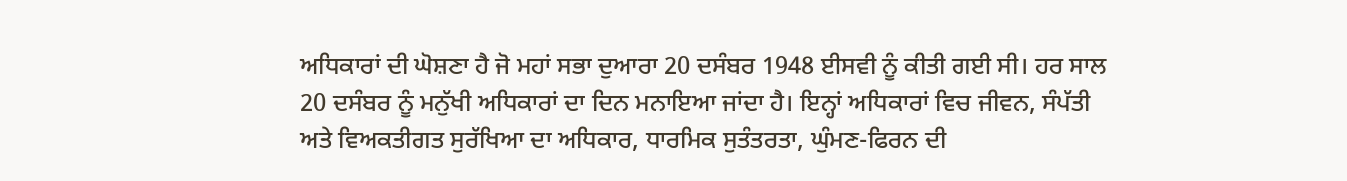ਅਧਿਕਾਰਾਂ ਦੀ ਘੋਸ਼ਣਾ ਹੈ ਜੋ ਮਹਾਂ ਸਭਾ ਦੁਆਰਾ 20 ਦਸੰਬਰ 1948 ਈਸਵੀ ਨੂੰ ਕੀਤੀ ਗਈ ਸੀ। ਹਰ ਸਾਲ 20 ਦਸੰਬਰ ਨੂੰ ਮਨੁੱਖੀ ਅਧਿਕਾਰਾਂ ਦਾ ਦਿਨ ਮਨਾਇਆ ਜਾਂਦਾ ਹੈ। ਇਨ੍ਹਾਂ ਅਧਿਕਾਰਾਂ ਵਿਚ ਜੀਵਨ, ਸੰਪੱਤੀ ਅਤੇ ਵਿਅਕਤੀਗਤ ਸੁਰੱਖਿਆ ਦਾ ਅਧਿਕਾਰ, ਧਾਰਮਿਕ ਸੁਤੰਤਰਤਾ, ਘੁੰਮਣ-ਫਿਰਨ ਦੀ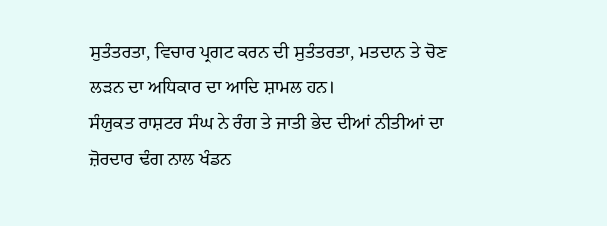ਸੁਤੰਤਰਤਾ, ਵਿਚਾਰ ਪ੍ਰਗਟ ਕਰਨ ਦੀ ਸੁਤੰਤਰਤਾ, ਮਤਦਾਨ ਤੇ ਚੋਣ ਲੜਨ ਦਾ ਅਧਿਕਾਰ ਦਾ ਆਦਿ ਸ਼ਾਮਲ ਹਨ।
ਸੰਯੁਕਤ ਰਾਸ਼ਟਰ ਸੰਘ ਨੇ ਰੰਗ ਤੇ ਜਾਤੀ ਭੇਦ ਦੀਆਂ ਨੀਤੀਆਂ ਦਾ ਜ਼ੋਰਦਾਰ ਢੰਗ ਨਾਲ ਖੰਡਨ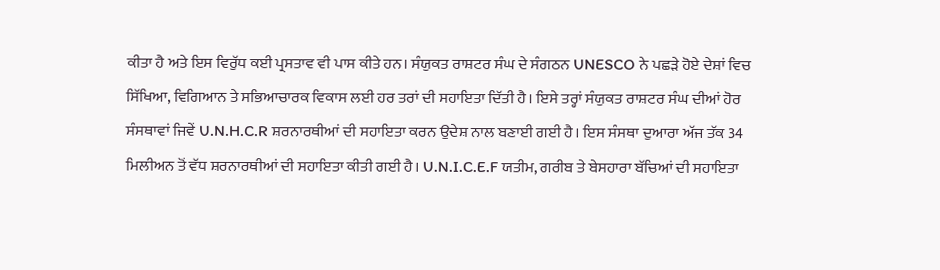ਕੀਤਾ ਹੈ ਅਤੇ ਇਸ ਵਿਰੁੱਧ ਕਈ ਪ੍ਰਸਤਾਵ ਵੀ ਪਾਸ ਕੀਤੇ ਹਨ। ਸੰਯੁਕਤ ਰਾਸ਼ਟਰ ਸੰਘ ਦੇ ਸੰਗਠਨ UNESCO ਨੇ ਪਛੜੇ ਹੋਏ ਦੇਸ਼ਾਂ ਵਿਚ ਸਿੱਖਿਆ, ਵਿਗਿਆਨ ਤੇ ਸਭਿਆਚਾਰਕ ਵਿਕਾਸ ਲਈ ਹਰ ਤਰਾਂ ਦੀ ਸਹਾਇਤਾ ਦਿੱਤੀ ਹੈ। ਇਸੇ ਤਰ੍ਹਾਂ ਸੰਯੁਕਤ ਰਾਸ਼ਟਰ ਸੰਘ ਦੀਆਂ ਹੋਰ ਸੰਸਥਾਵਾਂ ਜਿਵੇਂ U.N.H.C.R ਸ਼ਰਨਾਰਥੀਆਂ ਦੀ ਸਹਾਇਤਾ ਕਰਨ ਉਦੇਸ਼ ਨਾਲ ਬਣਾਈ ਗਈ ਹੈ। ਇਸ ਸੰਸਥਾ ਦੁਆਰਾ ਅੱਜ ਤੱਕ 34 ਮਿਲੀਅਨ ਤੋਂ ਵੱਧ ਸ਼ਰਨਾਰਥੀਆਂ ਦੀ ਸਹਾਇਤਾ ਕੀਤੀ ਗਈ ਹੈ। U.N.I.C.E.F ਯਤੀਮ, ਗਰੀਬ ਤੇ ਬੇਸਹਾਰਾ ਬੱਚਿਆਂ ਦੀ ਸਹਾਇਤਾ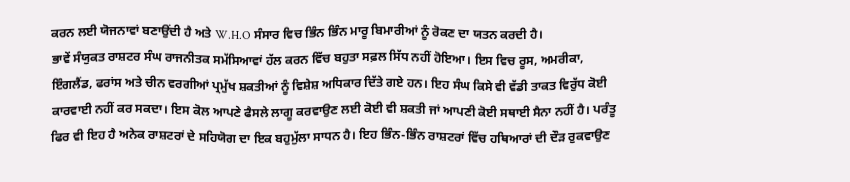ਕਰਨ ਲਈ ਯੋਜਨਾਵਾਂ ਬਣਾਉਂਦੀ ਹੈ ਅਤੇ W.H.O ਸੰਸਾਰ ਵਿਚ ਭਿੰਨ ਭਿੰਨ ਮਾਰੂ ਬਿਮਾਰੀਆਂ ਨੂੰ ਰੋਕਣ ਦਾ ਯਤਨ ਕਰਦੀ ਹੈ।
ਭਾਵੇਂ ਸੰਯੁਕਤ ਰਾਸ਼ਟਰ ਸੰਘ ਰਾਜਨੀਤਕ ਸਮੱਸਿਆਵਾਂ ਹੱਲ ਕਰਨ ਵਿੱਚ ਬਹੁਤਾ ਸਫ਼ਲ ਸਿੱਧ ਨਹੀਂ ਹੋਇਆ। ਇਸ ਵਿਚ ਰੂਸ, ਅਮਰੀਕਾ, ਇੰਗਲੈਂਡ, ਫਰਾਂਸ ਅਤੇ ਚੀਨ ਵਰਗੀਆਂ ਪ੍ਰਮੁੱਖ ਸ਼ਕਤੀਆਂ ਨੂੰ ਵਿਸ਼ੇਸ਼ ਅਧਿਕਾਰ ਦਿੱਤੇ ਗਏ ਹਨ। ਇਹ ਸੰਘ ਕਿਸੇ ਵੀ ਵੱਡੀ ਤਾਕਤ ਵਿਰੁੱਧ ਕੋਈ ਕਾਰਵਾਈ ਨਹੀਂ ਕਰ ਸਕਦਾ। ਇਸ ਕੋਲ ਆਪਣੇ ਫੈਸਲੇ ਲਾਗੂ ਕਰਵਾਉਣ ਲਈ ਕੋਈ ਵੀ ਸ਼ਕਤੀ ਜਾਂ ਆਪਣੀ ਕੋਈ ਸਥਾਈ ਸੈਨਾ ਨਹੀਂ ਹੈ। ਪਰੰਤੂ ਫਿਰ ਵੀ ਇਹ ਹੈ ਅਨੇਕ ਰਾਸ਼ਟਰਾਂ ਦੇ ਸਹਿਯੋਗ ਦਾ ਇਕ ਬਹੁਮੁੱਲਾ ਸਾਧਨ ਹੈ। ਇਹ ਭਿੰਨ-ਭਿੰਨ ਰਾਸ਼ਟਰਾਂ ਵਿੱਚ ਹਥਿਆਰਾਂ ਦੀ ਦੌੜ ਰੁਕਵਾਉਣ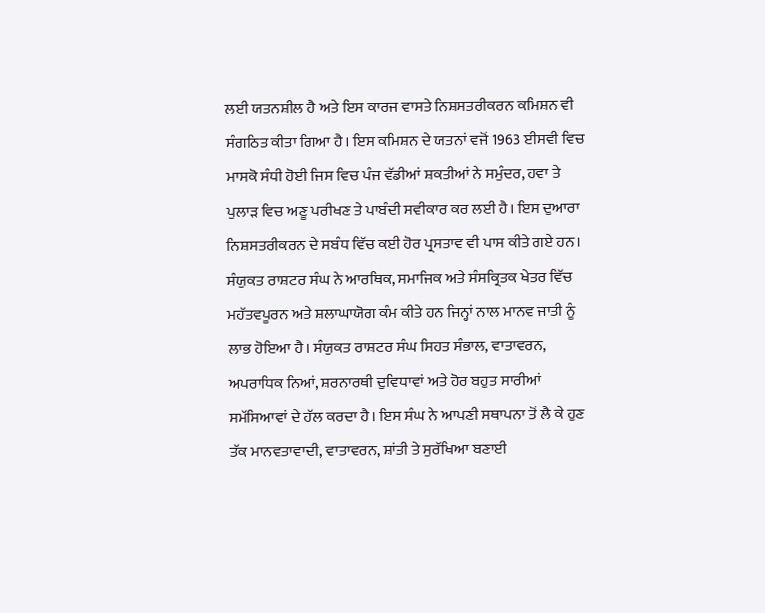ਲਈ ਯਤਨਸ਼ੀਲ ਹੈ ਅਤੇ ਇਸ ਕਾਰਜ ਵਾਸਤੇ ਨਿਸ਼ਸਤਰੀਕਰਨ ਕਮਿਸ਼ਨ ਵੀ ਸੰਗਠਿਤ ਕੀਤਾ ਗਿਆ ਹੈ। ਇਸ ਕਮਿਸ਼ਨ ਦੇ ਯਤਨਾਂ ਵਜੋਂ 1963 ਈਸਵੀ ਵਿਚ ਮਾਸਕੋ ਸੰਧੀ ਹੋਈ ਜਿਸ ਵਿਚ ਪੰਜ ਵੱਡੀਆਂ ਸ਼ਕਤੀਆਂ ਨੇ ਸਮੁੰਦਰ, ਹਵਾ ਤੇ ਪੁਲਾੜ ਵਿਚ ਅਣੂ ਪਰੀਖਣ ਤੇ ਪਾਬੰਦੀ ਸਵੀਕਾਰ ਕਰ ਲਈ ਹੈ। ਇਸ ਦੁਆਰਾ ਨਿਸ਼ਸਤਰੀਕਰਨ ਦੇ ਸਬੰਧ ਵਿੱਚ ਕਈ ਹੋਰ ਪ੍ਰਸਤਾਵ ਵੀ ਪਾਸ ਕੀਤੇ ਗਏ ਹਨ।
ਸੰਯੁਕਤ ਰਾਸ਼ਟਰ ਸੰਘ ਨੇ ਆਰਥਿਕ, ਸਮਾਜਿਕ ਅਤੇ ਸੰਸਕ੍ਰਿਤਕ ਖੇਤਰ ਵਿੱਚ ਮਹੱਤਵਪੂਰਨ ਅਤੇ ਸ਼ਲਾਘਾਯੋਗ ਕੰਮ ਕੀਤੇ ਹਨ ਜਿਨ੍ਹਾਂ ਨਾਲ ਮਾਨਵ ਜਾਤੀ ਨੂੰ ਲਾਭ ਹੋਇਆ ਹੈ। ਸੰਯੁਕਤ ਰਾਸ਼ਟਰ ਸੰਘ ਸਿਹਤ ਸੰਭਾਲ, ਵਾਤਾਵਰਨ, ਅਪਰਾਧਿਕ ਨਿਆਂ, ਸ਼ਰਨਾਰਥੀ ਦੁਵਿਧਾਵਾਂ ਅਤੇ ਹੋਰ ਬਹੁਤ ਸਾਰੀਆਂ ਸਮੱਸਿਆਵਾਂ ਦੇ ਹੱਲ ਕਰਦਾ ਹੈ। ਇਸ ਸੰਘ ਨੇ ਆਪਣੀ ਸਥਾਪਨਾ ਤੋਂ ਲੈ ਕੇ ਹੁਣ ਤੱਕ ਮਾਨਵਤਾਵਾਦੀ, ਵਾਤਾਵਰਨ, ਸ਼ਾਂਤੀ ਤੇ ਸੁਰੱਖਿਆ ਬਣਾਈ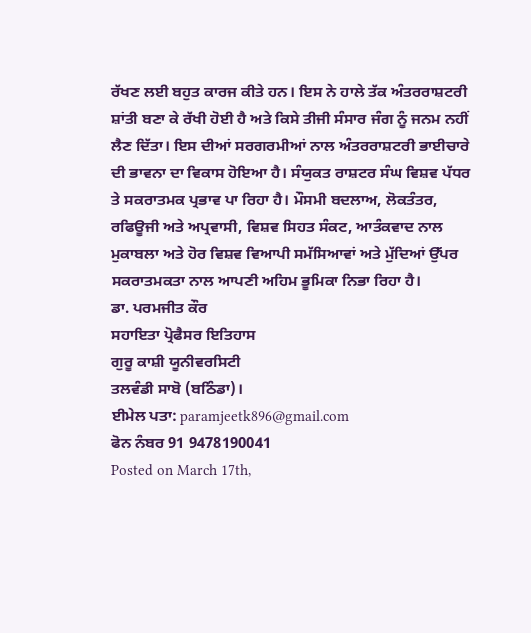ਰੱਖਣ ਲਈ ਬਹੁਤ ਕਾਰਜ ਕੀਤੇ ਹਨ। ਇਸ ਨੇ ਹਾਲੇ ਤੱਕ ਅੰਤਰਰਾਸ਼ਟਰੀ ਸ਼ਾਂਤੀ ਬਣਾ ਕੇ ਰੱਖੀ ਹੋਈ ਹੈ ਅਤੇ ਕਿਸੇ ਤੀਜੀ ਸੰਸਾਰ ਜੰਗ ਨੂੰ ਜਨਮ ਨਹੀਂ ਲੈਣ ਦਿੱਤਾ। ਇਸ ਦੀਆਂ ਸਰਗਰਮੀਆਂ ਨਾਲ ਅੰਤਰਰਾਸ਼ਟਰੀ ਭਾਈਚਾਰੇ ਦੀ ਭਾਵਨਾ ਦਾ ਵਿਕਾਸ ਹੋਇਆ ਹੈ। ਸੰਯੁਕਤ ਰਾਸ਼ਟਰ ਸੰਘ ਵਿਸ਼ਵ ਪੱਧਰ ਤੇ ਸਕਰਾਤਮਕ ਪ੍ਰਭਾਵ ਪਾ ਰਿਹਾ ਹੈ। ਮੌਸਮੀ ਬਦਲਾਅ, ਲੋਕਤੰਤਰ, ਰਫਿਊਜੀ ਅਤੇ ਅਪ੍ਰਵਾਸੀ, ਵਿਸ਼ਵ ਸਿਹਤ ਸੰਕਟ, ਆਤੰਕਵਾਦ ਨਾਲ ਮੁਕਾਬਲਾ ਅਤੇ ਹੋਰ ਵਿਸ਼ਵ ਵਿਆਪੀ ਸਮੱਸਿਆਵਾਂ ਅਤੇ ਮੁੱਦਿਆਂ ਉੱਪਰ ਸਕਰਾਤਮਕਤਾ ਨਾਲ ਆਪਣੀ ਅਹਿਮ ਭੂਮਿਕਾ ਨਿਭਾ ਰਿਹਾ ਹੈ।
ਡਾ. ਪਰਮਜੀਤ ਕੌਰ
ਸਹਾਇਤਾ ਪ੍ਰੋਫੈਸਰ ਇਤਿਹਾਸ
ਗੁਰੂ ਕਾਸ਼ੀ ਯੂਨੀਵਰਸਿਟੀ
ਤਲਵੰਡੀ ਸਾਬੋ (ਬਠਿੰਡਾ)।
ਈਮੇਲ ਪਤਾ: paramjeetk896@gmail.com
ਫੋਨ ਨੰਬਰ 91 9478190041
Posted on March 17th,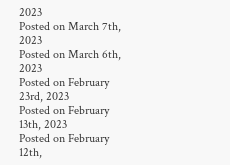2023
Posted on March 7th, 2023
Posted on March 6th, 2023
Posted on February 23rd, 2023
Posted on February 13th, 2023
Posted on February 12th,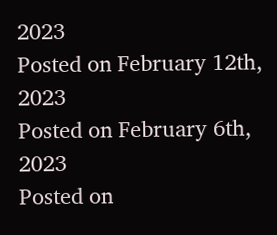2023
Posted on February 12th, 2023
Posted on February 6th, 2023
Posted on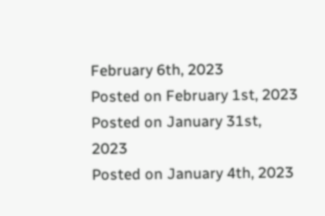February 6th, 2023
Posted on February 1st, 2023
Posted on January 31st, 2023
Posted on January 4th, 2023